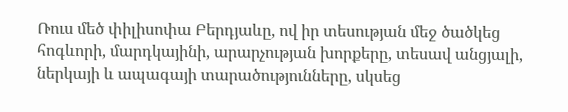Ռուս մեծ փիլիսոփա Բերդյաևը, ով իր տեսության մեջ ծածկեց հոգևորի, մարդկայինի, արարչության խորքերը, տեսավ անցյալի, ներկայի և ապագայի տարածությունները, սկսեց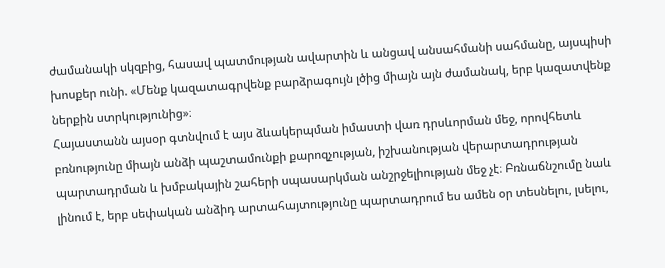ժամանակի սկզբից, հասավ պատմության ավարտին և անցավ անսահմանի սահմանը, այսպիսի խոսքեր ունի. «Մենք կազատագրվենք բարձրագույն լծից միայն այն ժամանակ, երբ կազատվենք ներքին ստրկությունից»։
Հայաստանն այսօր գտնվում է այս ձևակերպման իմաստի վառ դրսևորման մեջ, որովհետև բռնությունը միայն անձի պաշտամունքի քարոզչության, իշխանության վերարտադրության պարտադրման և խմբակային շահերի սպասարկման անշրջելիության մեջ չէ։ Բռնաճնշումը նաև լինում է, երբ սեփական անձիդ արտահայտությունը պարտադրում ես ամեն օր տեսնելու, լսելու,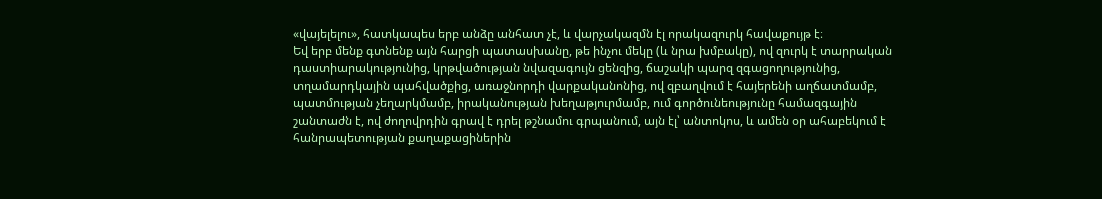«վայելելու», հատկապես երբ անձը անհատ չէ, և վարչակազմն էլ որակազուրկ հավաքույթ է։
Եվ երբ մենք գտնենք այն հարցի պատասխանը, թե ինչու մեկը (և նրա խմբակը), ով զուրկ է տարրական դաստիարակությունից, կրթվածության նվազագույն ցենզից, ճաշակի պարզ զգացողությունից, տղամարդկային պահվածքից, առաջնորդի վարքականոնից, ով զբաղվում է հայերենի աղճատմամբ, պատմության չեղարկմամբ, իրականության խեղաթյուրմամբ, ում գործունեությունը համազգային շանտաժն է, ով ժողովրդին գրավ է դրել թշնամու գրպանում, այն էլ՝ անտոկոս, և ամեն օր ահաբեկում է հանրապետության քաղաքացիներին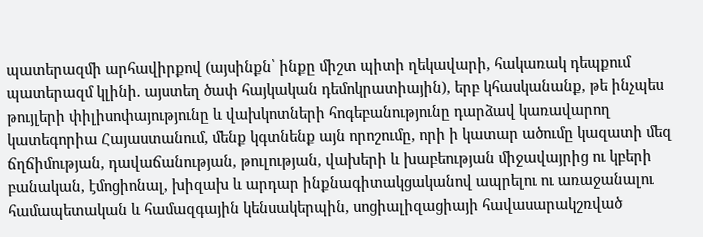պատերազմի արհավիրքով (այսինքն՝ ինքը միշտ պիտի ղեկավարի, հակառակ դեպքում պատերազմ կլինի. այստեղ ծափ հայկական դեմոկրատիային), երբ կհասկանանք, թե ինչպես թույլերի փիլիսոփայությունը և վախկոտների հոգեբանությունը դարձավ կառավարող կատեգորիա Հայաստանում, մենք կգտնենք այն որոշումը, որի ի կատար ածումը կազատի մեզ ճղճիմության, դավաճանության, թուլության, վախերի և խաբեության միջավայրից ու կբերի բանական, էմոցիոնալ, խիզախ և արդար ինքնագիտակցականով ապրելու ու առաջանալու համապետական և համազգային կենսակերպին, սոցիալիզացիայի հավասարակշռված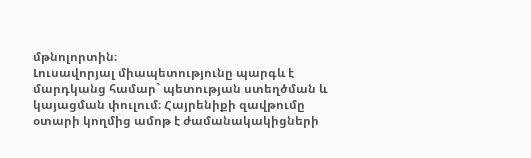մթնոլորտին։
Լուսավորյալ միապետությունը պարգև է մարդկանց համար` պետության ստեղծման և կայացման փուլում։ Հայրենիքի զավթումը օտարի կողմից ամոթ է ժամանակակիցների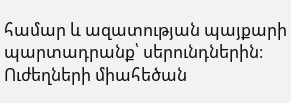համար և ազատության պայքարի պարտադրանք՝ սերունդներին։ Ուժեղների միահեծան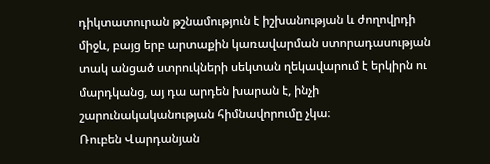դիկտատուրան թշնամություն է իշխանության և ժողովրդի միջև, բայց երբ արտաքին կառավարման ստորադասության տակ անցած ստրուկների սեկտան ղեկավարում է երկիրն ու մարդկանց, այ դա արդեն խարան է, ինչի շարունակականության հիմնավորումը չկա։
Ռուբեն Վարդանյան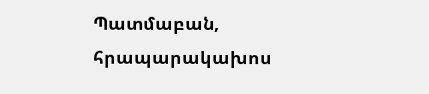Պատմաբան, հրապարակախոս